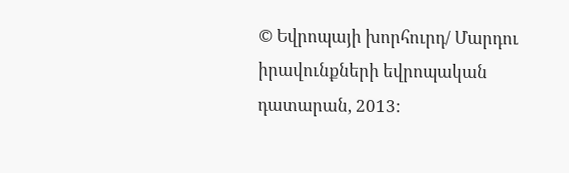© Եվրոպայի խորհուրդ/ Մարդու իրավունքների եվրոպական դատարան, 2013: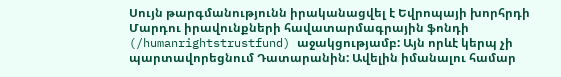Սույն թարգմանությունն իրականացվել է Եվրոպայի խորհրդի Մարդու իրավունքների հավատարմագրային ֆոնդի (/humanrightstrustfund) աջակցությամբ: Այն որևէ կերպ չի պարտավորեցնում Դատարանին: Ավելին իմանալու համար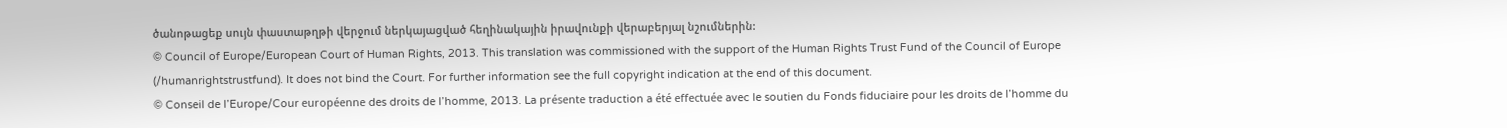ծանոթացեք սույն փաստաթղթի վերջում ներկայացված հեղինակային իրավունքի վերաբերյալ նշումներին:
© Council of Europe/European Court of Human Rights, 2013. This translation was commissioned with the support of the Human Rights Trust Fund of the Council of Europe (/humanrightstrustfund). It does not bind the Court. For further information see the full copyright indication at the end of this document.
© Conseil de l’Europe/Cour européenne des droits de l’homme, 2013. La présente traduction a été effectuée avec le soutien du Fonds fiduciaire pour les droits de l’homme du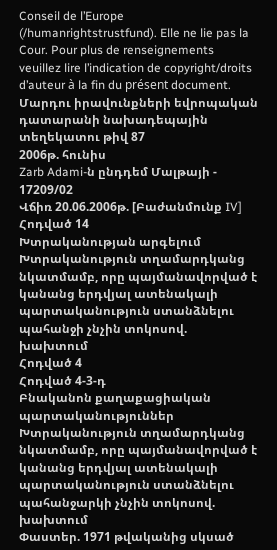Conseil de l’Europe (/humanrightstrustfund). Elle ne lie pas la Cour. Pour plus de renseignements veuillez lire l’indication de copyright/droits d’auteur à la fin du présent document.
Մարդու իրավունքների եվրոպական դատարանի նախադեպային տեղեկատու թիվ 87
2006թ. հունիս
Zarb Adami-ն ընդդեմ Մալթայի - 17209/02
Վճիռ 20.06.2006թ. [Բաժանմունք IV]
Հոդված 14
Խտրականության արգելում
Խտրականություն տղամարդկանց նկատմամբ, որը պայմանավորված է կանանց երդվյալ ատենակալի պարտականություն ստանձնելու պահանջի չնչին տոկոսով. խախտում
Հոդված 4
Հոդված 4-3-դ
Բնականոն քաղաքացիական պարտականություններ
Խտրականություն տղամարդկանց նկատմամբ, որը պայմանավորված է կանանց երդվյալ ատենակալի պարտականություն ստանձնելու պահանջարկի չնչին տոկոսով. խախտում
Փաստեր. 1971 թվականից սկսած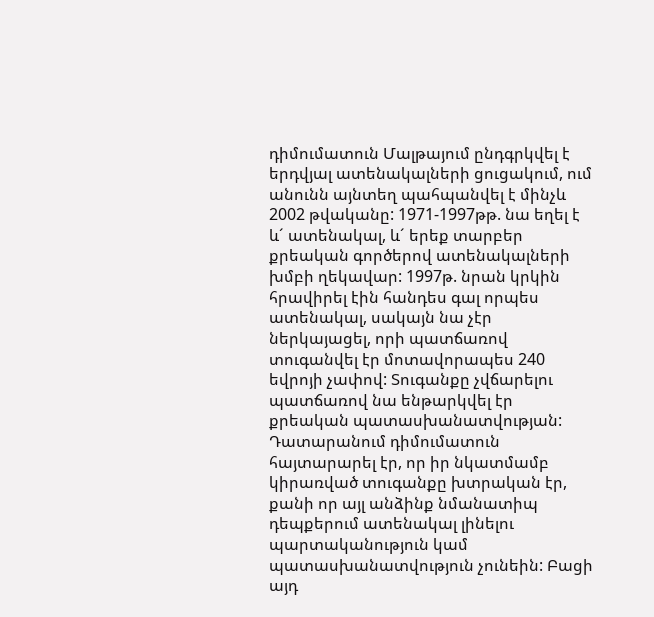դիմումատուն Մալթայում ընդգրկվել է երդվյալ ատենակալների ցուցակում, ում անունն այնտեղ պահպանվել է մինչև 2002 թվականը: 1971-1997թթ. նա եղել է և´ ատենակալ, և´ երեք տարբեր քրեական գործերով ատենակալների խմբի ղեկավար: 1997թ. նրան կրկին հրավիրել էին հանդես գալ որպես ատենակալ, սակայն նա չէր ներկայացել, որի պատճառով տուգանվել էր մոտավորապես 240 եվրոյի չափով: Տուգանքը չվճարելու պատճառով նա ենթարկվել էր քրեական պատասխանատվության: Դատարանում դիմումատուն հայտարարել էր, որ իր նկատմամբ կիրառված տուգանքը խտրական էր, քանի որ այլ անձինք նմանատիպ դեպքերում ատենակալ լինելու պարտականություն կամ պատասխանատվություն չունեին: Բացի այդ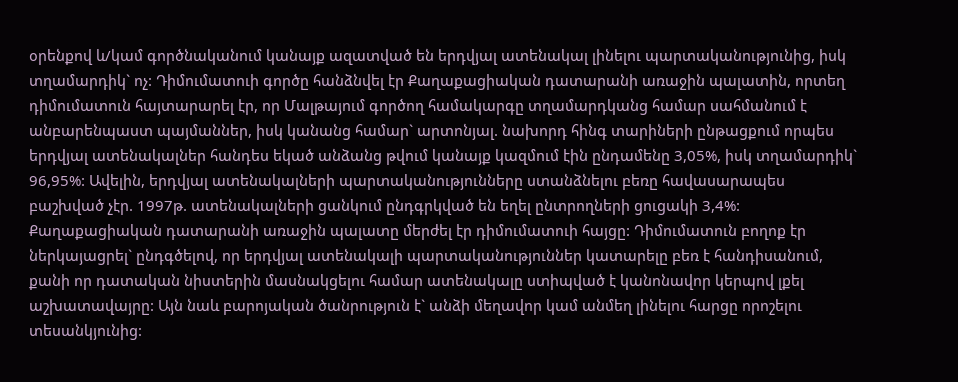օրենքով և/կամ գործնականում կանայք ազատված են երդվյալ ատենակալ լինելու պարտականությունից, իսկ տղամարդիկ` ոչ: Դիմումատուի գործը հանձնվել էր Քաղաքացիական դատարանի առաջին պալատին, որտեղ դիմումատուն հայտարարել էր, որ Մալթայում գործող համակարգը տղամարդկանց համար սահմանում է անբարենպաստ պայմաններ, իսկ կանանց համար` արտոնյալ. նախորդ հինգ տարիների ընթացքում որպես երդվյալ ատենակալներ հանդես եկած անձանց թվում կանայք կազմում էին ընդամենը 3,05%, իսկ տղամարդիկ` 96,95%: Ավելին, երդվյալ ատենակալների պարտականությունները ստանձնելու բեռը հավասարապես բաշխված չէր. 1997թ. ատենակալների ցանկում ընդգրկված են եղել ընտրողների ցուցակի 3,4%: Քաղաքացիական դատարանի առաջին պալատը մերժել էր դիմումատուի հայցը: Դիմումատուն բողոք էր ներկայացրել` ընդգծելով, որ երդվյալ ատենակալի պարտականություններ կատարելը բեռ է հանդիսանում, քանի որ դատական նիստերին մասնակցելու համար ատենակալը ստիպված է կանոնավոր կերպով լքել աշխատավայրը: Այն նաև բարոյական ծանրություն է` անձի մեղավոր կամ անմեղ լինելու հարցը որոշելու տեսանկյունից: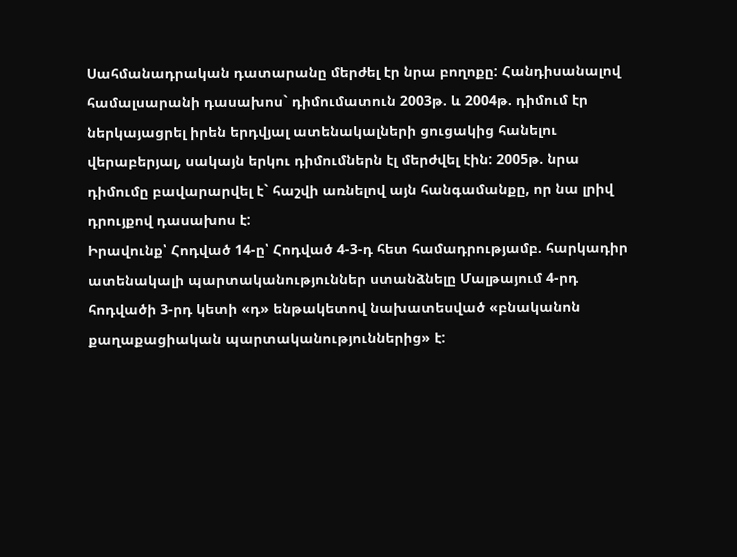Սահմանադրական դատարանը մերժել էր նրա բողոքը: Հանդիսանալով համալսարանի դասախոս` դիմումատուն 2003թ. և 2004թ. դիմում էր ներկայացրել իրեն երդվյալ ատենակալների ցուցակից հանելու վերաբերյալ, սակայն երկու դիմումներն էլ մերժվել էին: 2005թ. նրա դիմումը բավարարվել է` հաշվի առնելով այն հանգամանքը, որ նա լրիվ դրույքով դասախոս է:
Իրավունք՝ Հոդված 14-ը՝ Հոդված 4-3-դ հետ համադրությամբ. հարկադիր ատենակալի պարտականություններ ստանձնելը Մալթայում 4-րդ հոդվածի 3-րդ կետի «դ» ենթակետով նախատեսված «բնականոն քաղաքացիական պարտականություններից» է: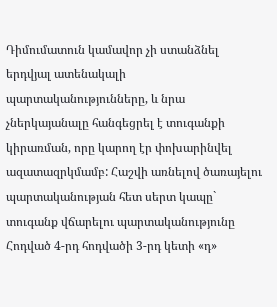Դիմումատուն կամավոր չի ստանձնել երդվյալ ատենակալի պարտականությունները, և նրա չներկայանալը հանգեցրել է տուգանքի կիրառման, որը կարող էր փոխարինվել ազատազրկմամբ: Հաշվի առնելով ծառայելու պարտականության հետ սերտ կապը` տուգանք վճարելու պարտականությունը Հոդված 4-րդ հոդվածի 3-րդ կետի «դ»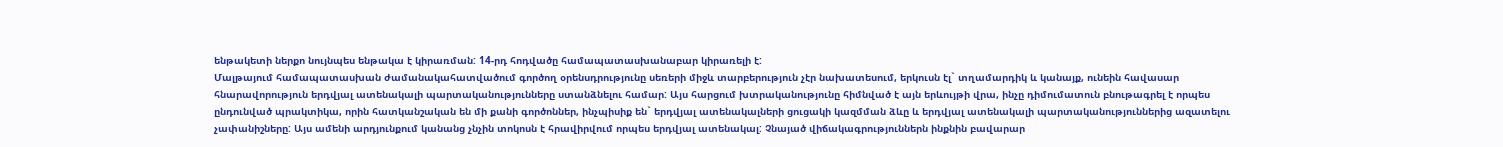ենթակետի ներքո նույնպես ենթակա է կիրառման: 14-րդ հոդվածը համապատասխանաբար կիրառելի է:
Մալթայում համապատասխան ժամանակահատվածում գործող օրենսդրությունը սեռերի միջև տարբերություն չէր նախատեսում, երկուսն էլ` տղամարդիկ և կանայք, ունեին հավասար հնարավորություն երդվյալ ատենակալի պարտականությունները ստանձնելու համար: Այս հարցում խտրականությունը հիմնված է այն երևույթի վրա, ինչը դիմումատուն բնութագրել է որպես ընդունված պրակտիկա, որին հատկանշական են մի քանի գործոններ, ինչպիսիք են` երդվյալ ատենակալների ցուցակի կազմման ձևը և երդվյալ ատենակալի պարտականություններից ազատելու չափանիշները: Այս ամենի արդյունքում կանանց չնչին տոկոսն է հրավիրվում որպես երդվյալ ատենակալ: Չնայած վիճակագրություններն ինքնին բավարար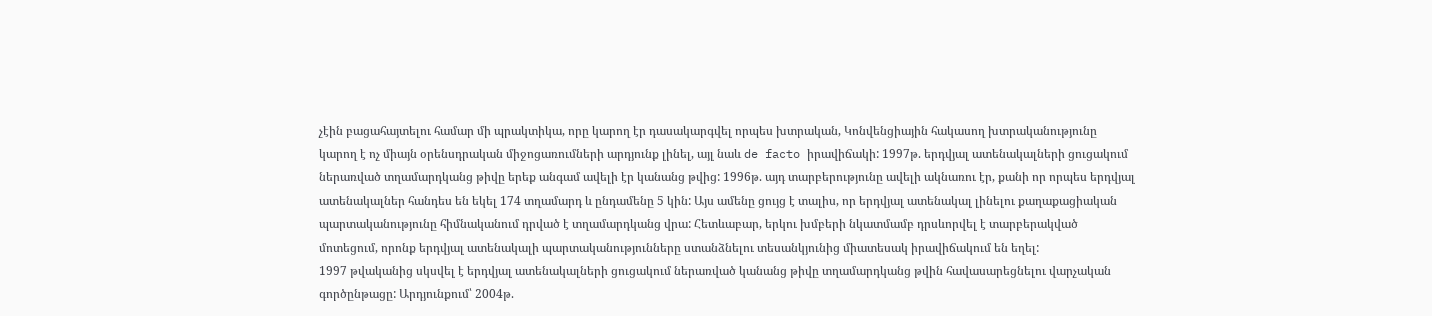չէին բացահայտելու համար մի պրակտիկա, որը կարող էր դասակարգվել որպես խտրական, Կոնվենցիային հակասող խտրականությունը կարող է ոչ միայն օրենսդրական միջոցառումների արդյունք լինել, այլ նաև de facto իրավիճակի: 1997թ. երդվյալ ատենակալների ցուցակում ներառված տղամարդկանց թիվը երեք անգամ ավելի էր կանանց թվից: 1996թ. այդ տարբերությունը ավելի ակնառու էր, քանի որ որպես երդվյալ ատենակալներ հանդես են եկել 174 տղամարդ և ընդամենը 5 կին: Այս ամենը ցույց է տալիս, որ երդվյալ ատենակալ լինելու քաղաքացիական պարտականությունը հիմնականում դրված է տղամարդկանց վրա: Հետևաբար, երկու խմբերի նկատմամբ դրսևորվել է տարբերակված մոտեցում, որոնք երդվյալ ատենակալի պարտականությունները ստանձնելու տեսանկյունից միատեսակ իրավիճակում են եղել:
1997 թվականից սկսվել է երդվյալ ատենակալների ցուցակում ներառված կանանց թիվը տղամարդկանց թվին հավասարեցնելու վարչական գործընթացը: Արդյունքում՝ 2004թ.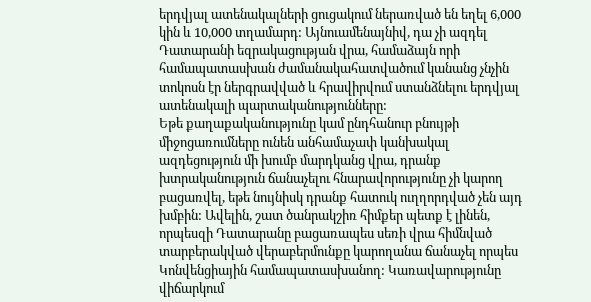երդվյալ ատենակալների ցուցակում ներառված են եղել 6,000 կին և 10,000 տղամարդ: Այնուամենայնիվ, դա չի ազդել Դատարանի եզրակացության վրա, համաձայն որի համապատասխան ժամանակահատվածում կանանց չնչին տոկոսն էր ներգրավված և հրավիրվում ստանձնելու երդվյալ ատենակալի պարտականությունները:
Եթե քաղաքականությունը կամ ընդհանուր բնույթի միջոցառումները ունեն անհամաչափ կանխակալ ազդեցություն մի խումբ մարդկանց վրա, դրանք խտրականություն ճանաչելու հնարավորությունը չի կարող բացառվել, եթե նույնիսկ դրանք հատուկ ուղղորդված չեն այդ խմբին: Ավելին, շատ ծանրակշիռ հիմքեր պետք է լինեն, որպեսզի Դատարանը բացառապես սեռի վրա հիմնված տարբերակված վերաբերմունքը կարողանա ճանաչել որպես Կոնվենցիային համապատասխանող: Կառավարությունը վիճարկում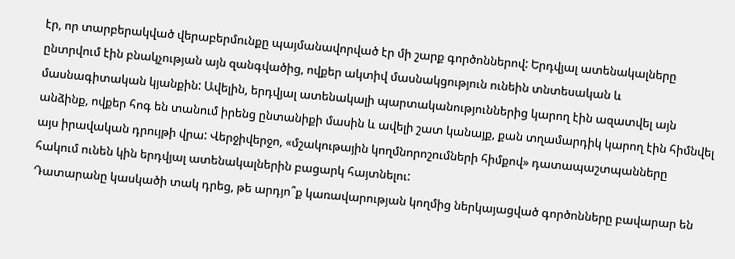էր, որ տարբերակված վերաբերմունքը պայմանավորված էր մի շարք գործոններով: Երդվյալ ատենակալները ընտրվում էին բնակչության այն զանգվածից, ովքեր ակտիվ մասնակցություն ունեին տնտեսական և մասնագիտական կյանքին: Ավելին, երդվյալ ատենակալի պարտականություններից կարող էին ազատվել այն անձինք, ովքեր հոգ են տանում իրենց ընտանիքի մասին և ավելի շատ կանայք, քան տղամարդիկ կարող էին հիմնվել այս իրավական դրույթի վրա: Վերջիվերջո, «մշակութային կողմնորոշումների հիմքով» դատապաշտպանները հակում ունեն կին երդվյալ ատենակալներին բացարկ հայտնելու:
Դատարանը կասկածի տակ դրեց, թե արդյո՞ք կառավարության կողմից ներկայացված գործոնները բավարար են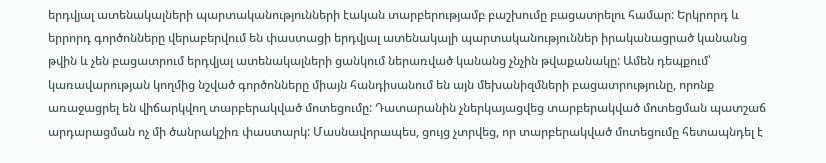երդվյալ ատենակալների պարտականությունների էական տարբերությամբ բաշխումը բացատրելու համար: Երկրորդ և երրորդ գործոնները վերաբերվում են փաստացի երդվյալ ատենակալի պարտականություններ իրականացրած կանանց թվին և չեն բացատրում երդվյալ ատենակալների ցանկում ներառված կանանց չնչին թվաքանակը: Ամեն դեպքում՝ կառավարության կողմից նշված գործոնները միայն հանդիսանում են այն մեխանիզմների բացատրությունը, որոնք առաջացրել են վիճարկվող տարբերակված մոտեցումը: Դատարանին չներկայացվեց տարբերակված մոտեցման պատշաճ արդարացման ոչ մի ծանրակշիռ փաստարկ: Մասնավորապես, ցույց չտրվեց, որ տարբերակված մոտեցումը հետապնդել է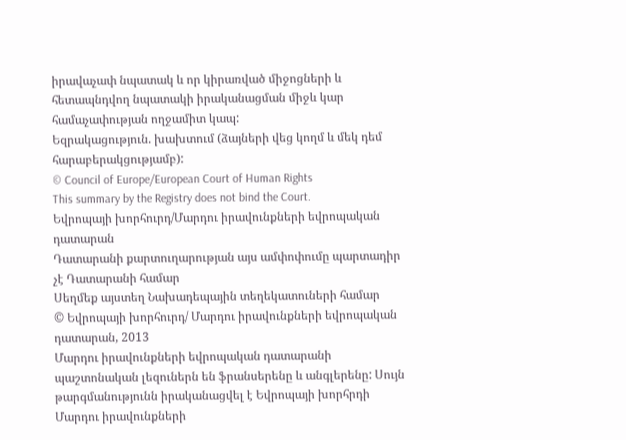իրավաչափ նպատակ և որ կիրառված միջոցների և հետապնդվող նպատակի իրականացման միջև կար համաչափության ողջամիտ կապ:
Եզրակացություն. խախտում (ձայների վեց կողմ և մեկ դեմ հարաբերակցությամբ):
© Council of Europe/European Court of Human Rights
This summary by the Registry does not bind the Court.
Եվրոպայի խորհուրդ/Մարդու իրավունքների եվրոպական դատարան
Դատարանի քարտուղարության այս ամփոփումը պարտադիր չէ Դատարանի համար
Սեղմեք այստեղ Նախադեպային տեղեկատուների համար
© Եվրոպայի խորհուրդ/ Մարդու իրավունքների եվրոպական դատարան, 2013
Մարդու իրավունքների եվրոպական դատարանի պաշտոնական լեզուներն են ֆրանսերենը և անգլերենը: Սույն թարգմանությունն իրականացվել է Եվրոպայի խորհրդի Մարդու իրավունքների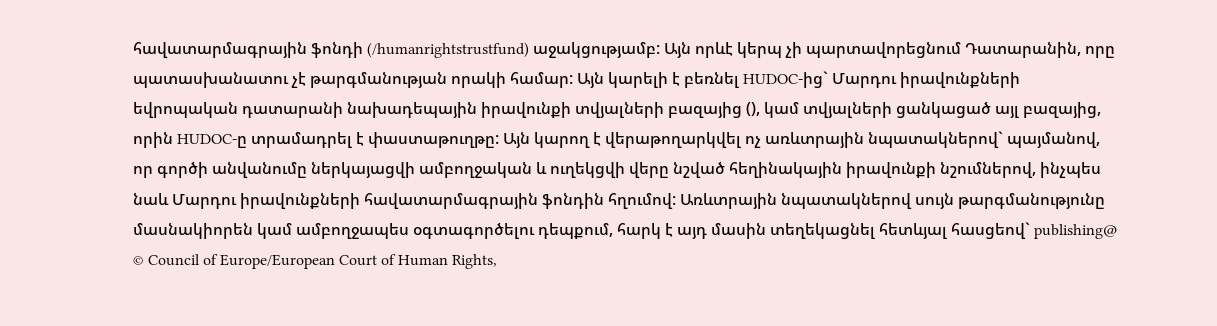հավատարմագրային ֆոնդի (/humanrightstrustfund) աջակցությամբ: Այն որևէ կերպ չի պարտավորեցնում Դատարանին, որը պատասխանատու չէ թարգմանության որակի համար: Այն կարելի է բեռնել HUDOC-ից` Մարդու իրավունքների եվրոպական դատարանի նախադեպային իրավունքի տվյալների բազայից (), կամ տվյալների ցանկացած այլ բազայից, որին HUDOC-ը տրամադրել է փաստաթուղթը: Այն կարող է վերաթողարկվել ոչ առևտրային նպատակներով` պայմանով, որ գործի անվանումը ներկայացվի ամբողջական և ուղեկցվի վերը նշված հեղինակային իրավունքի նշումներով, ինչպես նաև Մարդու իրավունքների հավատարմագրային ֆոնդին հղումով: Առևտրային նպատակներով սույն թարգմանությունը մասնակիորեն կամ ամբողջապես օգտագործելու դեպքում, հարկ է այդ մասին տեղեկացնել հետևյալ հասցեով` publishing@
© Council of Europe/European Court of Human Rights,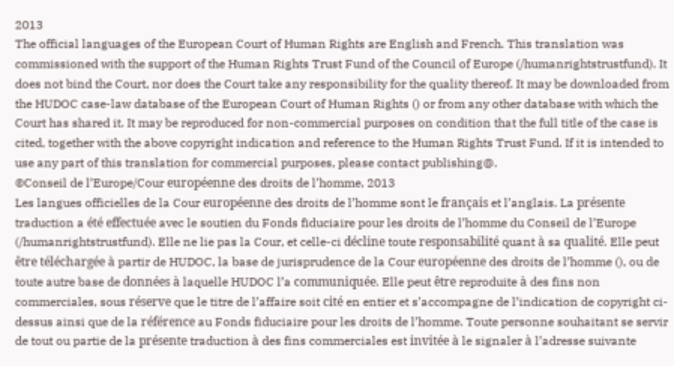2013
The official languages of the European Court of Human Rights are English and French. This translation was commissioned with the support of the Human Rights Trust Fund of the Council of Europe (/humanrightstrustfund). It does not bind the Court, nor does the Court take any responsibility for the quality thereof. It may be downloaded from the HUDOC case-law database of the European Court of Human Rights () or from any other database with which the Court has shared it. It may be reproduced for non-commercial purposes on condition that the full title of the case is cited, together with the above copyright indication and reference to the Human Rights Trust Fund. If it is intended to use any part of this translation for commercial purposes, please contact publishing@.
©Conseil de l’Europe/Cour européenne des droits de l’homme, 2013
Les langues officielles de la Cour européenne des droits de l’homme sont le français et l’anglais. La présente traduction a été effectuée avec le soutien du Fonds fiduciaire pour les droits de l’homme du Conseil de l’Europe (/humanrightstrustfund). Elle ne lie pas la Cour, et celle-ci décline toute responsabilité quant à sa qualité. Elle peut être téléchargée à partir de HUDOC, la base de jurisprudence de la Cour européenne des droits de l’homme (), ou de toute autre base de données à laquelle HUDOC l’a communiquée. Elle peut être reproduite à des fins non commerciales, sous réserve que le titre de l’affaire soit cité en entier et s’accompagne de l’indication de copyright ci-dessus ainsi que de la référence au Fonds fiduciaire pour les droits de l’homme. Toute personne souhaitant se servir de tout ou partie de la présente traduction à des fins commerciales est invitée à le signaler à l’adresse suivante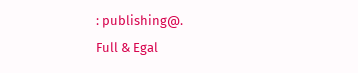: publishing@.
Full & Egal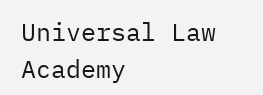Universal Law Academy